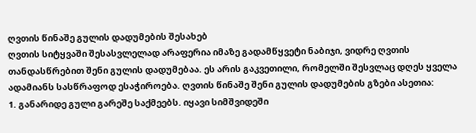ღვთის წინაშე გულის დადუმების შესახებ
ღვთის სიტყვაში შესასვლელად არაფერია იმაზე გადამწყვეტი ნაბიჯი, ვიდრე ღვთის თანდასწრებით შენი გულის დადუმებაა. ეს არის გაკვეთილი, რომელში შესვლაც დღეს ყველა ადამიანს სასწრაფოდ ესაჭიროება. ღვთის წინაშე შენი გულის დადუმების გზები ასეთია:
1. განარიდე გული გარეშე საქმეებს. იყავი სიმშვიდეში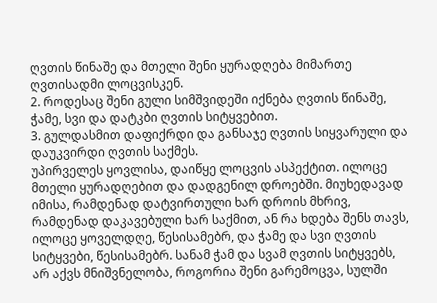ღვთის წინაშე და მთელი შენი ყურადღება მიმართე ღვთისადმი ლოცვისკენ.
2. როდესაც შენი გული სიმშვიდეში იქნება ღვთის წინაშე, ჭამე, სვი და დატკბი ღვთის სიტყვებით.
3. გულდასმით დაფიქრდი და განსაჯე ღვთის სიყვარული და დაუკვირდი ღვთის საქმეს.
უპირველეს ყოვლისა, დაიწყე ლოცვის ასპექტით. ილოცე მთელი ყურადღებით და დადგენილ დროებში. მიუხედავად იმისა, რამდენად დატვირთული ხარ დროის მხრივ, რამდენად დაკავებული ხარ საქმით, ან რა ხდება შენს თავს, ილოცე ყოველდღე, წესისამებრ, და ჭამე და სვი ღვთის სიტყვები, წესისამებრ. სანამ ჭამ და სვამ ღვთის სიტყვებს, არ აქვს მნიშვნელობა, როგორია შენი გარემოცვა, სულში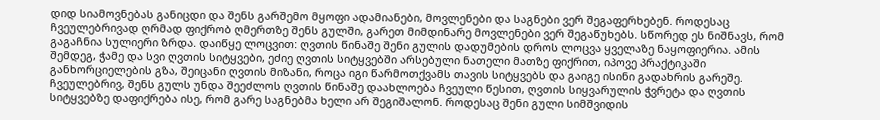დიდ სიამოვნებას განიცდი და შენს გარშემო მყოფი ადამიანები, მოვლენები და საგნები ვერ შეგაფერხებენ. როდესაც ჩვეულებრივად ღრმად ფიქრობ ღმერთზე შენს გულში, გარეთ მიმდინარე მოვლენები ვერ შეგაწუხებს. სწორედ ეს ნიშნავს, რომ გაგაჩნია სულიერი ზრდა. დაიწყე ლოცვით: ღვთის წინაშე შენი გულის დადუმების დროს ლოცვა ყველაზე ნაყოფიერია. ამის შემდეგ, ჭამე და სვი ღვთის სიტყვები, ეძიე ღვთის სიტყვებში არსებული ნათელი მათზე ფიქრით, იპოვე პრაქტიკაში განხორციელების გზა, შეიცანი ღვთის მიზანი, როცა იგი წარმოთქვამს თავის სიტყვებს და გაიგე ისინი გადახრის გარეშე. ჩვეულებრივ, შენს გულს უნდა შეეძლოს ღვთის წინაშე დაახლოება ჩვეული წესით, ღვთის სიყვარულის ჭვრეტა და ღვთის სიტყვებზე დაფიქრება ისე, რომ გარე საგნებმა ხელი არ შეგიშალონ. როდესაც შენი გული სიმშვიდის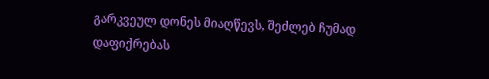გარკვეულ დონეს მიაღწევს, შეძლებ ჩუმად დაფიქრებას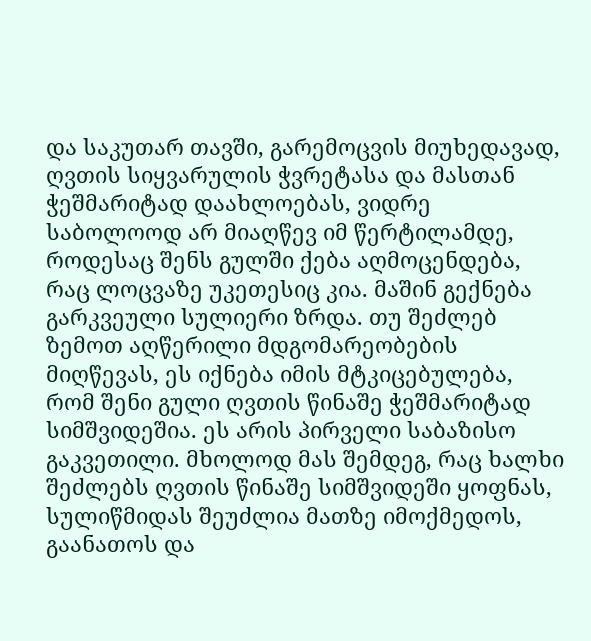და საკუთარ თავში, გარემოცვის მიუხედავად, ღვთის სიყვარულის ჭვრეტასა და მასთან ჭეშმარიტად დაახლოებას, ვიდრე საბოლოოდ არ მიაღწევ იმ წერტილამდე, როდესაც შენს გულში ქება აღმოცენდება, რაც ლოცვაზე უკეთესიც კია. მაშინ გექნება გარკვეული სულიერი ზრდა. თუ შეძლებ ზემოთ აღწერილი მდგომარეობების მიღწევას, ეს იქნება იმის მტკიცებულება, რომ შენი გული ღვთის წინაშე ჭეშმარიტად სიმშვიდეშია. ეს არის პირველი საბაზისო გაკვეთილი. მხოლოდ მას შემდეგ, რაც ხალხი შეძლებს ღვთის წინაშე სიმშვიდეში ყოფნას, სულიწმიდას შეუძლია მათზე იმოქმედოს, გაანათოს და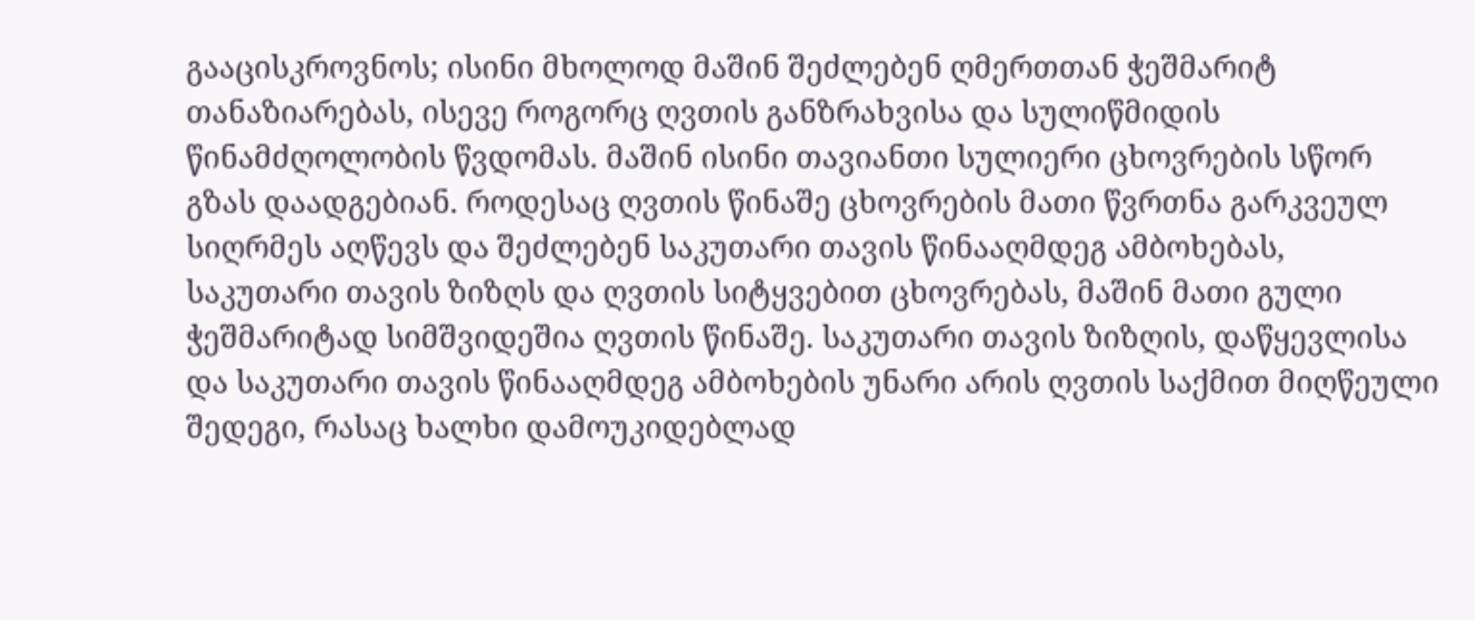გააცისკროვნოს; ისინი მხოლოდ მაშინ შეძლებენ ღმერთთან ჭეშმარიტ თანაზიარებას, ისევე როგორც ღვთის განზრახვისა და სულიწმიდის წინამძღოლობის წვდომას. მაშინ ისინი თავიანთი სულიერი ცხოვრების სწორ გზას დაადგებიან. როდესაც ღვთის წინაშე ცხოვრების მათი წვრთნა გარკვეულ სიღრმეს აღწევს და შეძლებენ საკუთარი თავის წინააღმდეგ ამბოხებას, საკუთარი თავის ზიზღს და ღვთის სიტყვებით ცხოვრებას, მაშინ მათი გული ჭეშმარიტად სიმშვიდეშია ღვთის წინაშე. საკუთარი თავის ზიზღის, დაწყევლისა და საკუთარი თავის წინააღმდეგ ამბოხების უნარი არის ღვთის საქმით მიღწეული შედეგი, რასაც ხალხი დამოუკიდებლად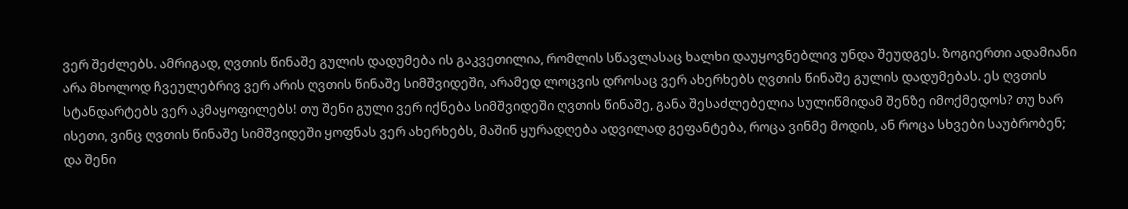ვერ შეძლებს. ამრიგად, ღვთის წინაშე გულის დადუმება ის გაკვეთილია, რომლის სწავლასაც ხალხი დაუყოვნებლივ უნდა შეუდგეს. ზოგიერთი ადამიანი არა მხოლოდ ჩვეულებრივ ვერ არის ღვთის წინაშე სიმშვიდეში, არამედ ლოცვის დროსაც ვერ ახერხებს ღვთის წინაშე გულის დადუმებას. ეს ღვთის სტანდარტებს ვერ აკმაყოფილებს! თუ შენი გული ვერ იქნება სიმშვიდეში ღვთის წინაშე, განა შესაძლებელია სულიწმიდამ შენზე იმოქმედოს? თუ ხარ ისეთი, ვინც ღვთის წინაშე სიმშვიდეში ყოფნას ვერ ახერხებს, მაშინ ყურადღება ადვილად გეფანტება, როცა ვინმე მოდის, ან როცა სხვები საუბრობენ; და შენი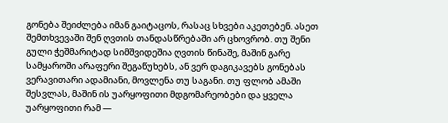გონება შეიძლება იმან გაიტაცოს, რასაც სხვები აკეთებენ. ასეთ შემთხვევაში შენ ღვთის თანდასწრებაში არ ცხოვრობ. თუ შენი გული ჭეშმარიტად სიმშვიდეშია ღვთის წინაშე, მაშინ გარე სამყაროში არაფერი შეგაწუხებს, ან ვერ დაგიკავებს გონებას ვერავითარი ადამიანი, მოვლენა თუ საგანი. თუ ფლობ ამაში შესვლას, მაშინ ის უარყოფითი მდგომარეობები და ყველა უარყოფითი რამ —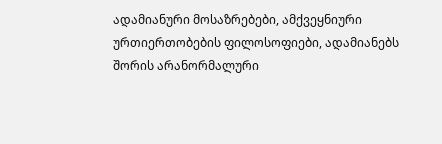ადამიანური მოსაზრებები, ამქვეყნიური ურთიერთობების ფილოსოფიები, ადამიანებს შორის არანორმალური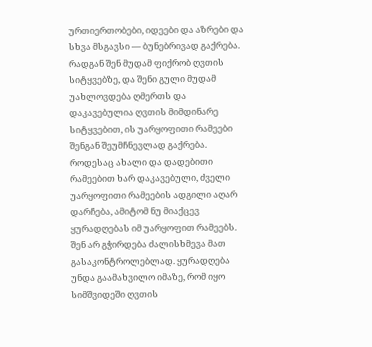ურთიერთობები, იდეები და აზრები და სხვა მსგავსი — ბუნებრივად გაქრება. რადგან შენ მუდამ ფიქრობ ღვთის სიტყვებზე, და შენი გული მუდამ უახლოვდება ღმერთს და დაკავებულია ღვთის მიმდინარე სიტყვებით, ის უარყოფითი რამეები შენგან შეუმჩნევლად გაქრება. როდესაც ახალი და დადებითი რამეებით ხარ დაკავებული, ძველი უარყოფითი რამეების ადგილი აღარ დარჩება, ამიტომ ნუ მიაქცევ ყურადღებას იმ უარყოფით რამეებს. შენ არ გჭირდება ძალისხმევა მათ გასაკონტროლებლად. ყურადღება უნდა გაამახვილო იმაზე, რომ იყო სიმშვიდეში ღვთის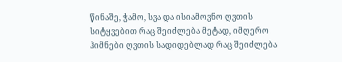წინაშე, ჭამო, სვა და ისიამოვნო ღვთის სიტყვებით რაც შეიძლება მეტად, იმღერო ჰიმნები ღვთის სადიდებლად რაც შეიძლება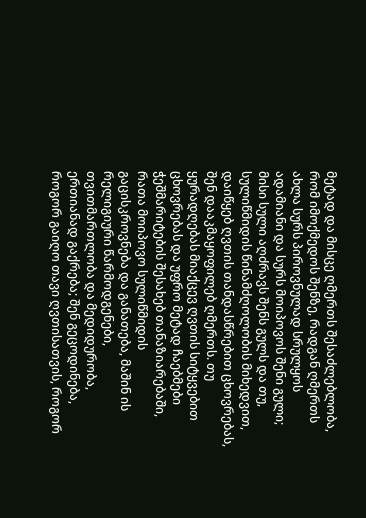მეტად და მისცე ღმერთს შესაძლებლობა, რომ იმოქმედოს შენზე, რადგან ღმერთს ახლა სურს პიროვნულად სრულყოს ადამიანი და სურს მოიპოვოს შენი გული; მისი სული აღძრავს შენს გულს და თუ, სულიწმიდის წინამძღოლობის მიხედვით, დაიწყებ ღვთის თანდასწრებით ცხოვრებას, შენ დააკმაყოფილებ ღმერთს. თუ ყურადღებას მიაქცევ ღვთის სიტყვებით ცხოვრებას და უფრო მეტად ჩაებმები ჭეშმარიტების შესახებ თანაზიარებაში, რათა მოიპოვო სულიწმიდის გაცისკროვნება და განათება, მაშინ ის რელიგიური წარმოდგენები, თვითმართლობა და მედიდურობა, ერთიანად გაქრება; შენ გეცოდინება, როგორ გაიღო თავი ღვთისათვის, როგორ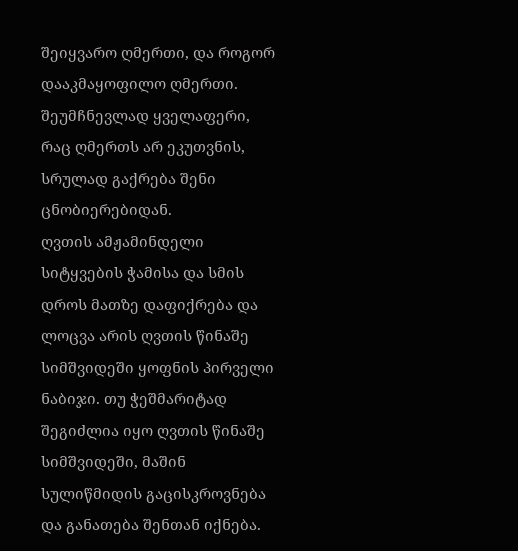შეიყვარო ღმერთი, და როგორ დააკმაყოფილო ღმერთი. შეუმჩნევლად ყველაფერი, რაც ღმერთს არ ეკუთვნის, სრულად გაქრება შენი ცნობიერებიდან.
ღვთის ამჟამინდელი სიტყვების ჭამისა და სმის დროს მათზე დაფიქრება და ლოცვა არის ღვთის წინაშე სიმშვიდეში ყოფნის პირველი ნაბიჯი. თუ ჭეშმარიტად შეგიძლია იყო ღვთის წინაშე სიმშვიდეში, მაშინ სულიწმიდის გაცისკროვნება და განათება შენთან იქნება.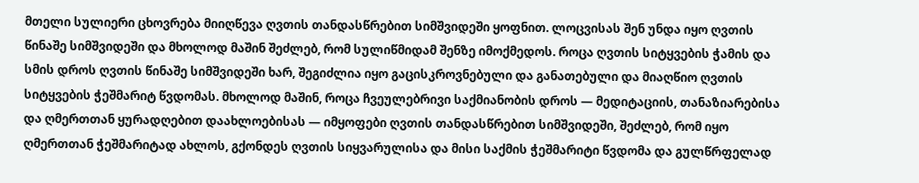მთელი სულიერი ცხოვრება მიიღწევა ღვთის თანდასწრებით სიმშვიდეში ყოფნით. ლოცვისას შენ უნდა იყო ღვთის წინაშე სიმშვიდეში და მხოლოდ მაშინ შეძლებ, რომ სულიწმიდამ შენზე იმოქმედოს. როცა ღვთის სიტყვების ჭამის და სმის დროს ღვთის წინაშე სიმშვიდეში ხარ, შეგიძლია იყო გაცისკროვნებული და განათებული და მიაღწიო ღვთის სიტყვების ჭეშმარიტ წვდომას. მხოლოდ მაშინ, როცა ჩვეულებრივი საქმიანობის დროს — მედიტაციის, თანაზიარებისა და ღმერთთან ყურადღებით დაახლოებისას — იმყოფები ღვთის თანდასწრებით სიმშვიდეში, შეძლებ, რომ იყო ღმერთთან ჭეშმარიტად ახლოს, გქონდეს ღვთის სიყვარულისა და მისი საქმის ჭეშმარიტი წვდომა და გულწრფელად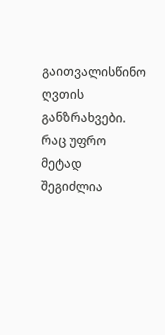გაითვალისწინო ღვთის განზრახვები. რაც უფრო მეტად შეგიძლია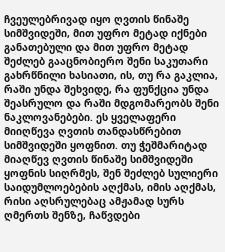ჩვეულებრივად იყო ღვთის წინაშე სიმშვიდეში, მით უფრო მეტად იქნები განათებული და მით უფრო მეტად შეძლებ გააცნობიერო შენი საკუთარი გახრწნილი ხასიათი, ის, თუ რა გაკლია, რაში უნდა შეხვიდე, რა ფუნქცია უნდა შეასრულო და რაში მდგომარეობს შენი ნაკლოვანებები. ეს ყველაფერი მიიღწევა ღვთის თანდასწრებით სიმშვიდეში ყოფნით. თუ ჭეშმარიტად მიაღწევ ღვთის წინაშე სიმშვიდეში ყოფნის სიღრმეს, შენ შეძლებ სულიერი საიდუმლოებების აღქმას, იმის აღქმას, რისი აღსრულებაც ამჟამად სურს ღმერთს შენზე, ჩაწვდები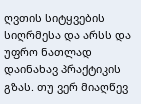ღვთის სიტყვების სიღრმესა და არსს და უფრო ნათლად დაინახავ პრაქტიკის გზას. თუ ვერ მიაღწევ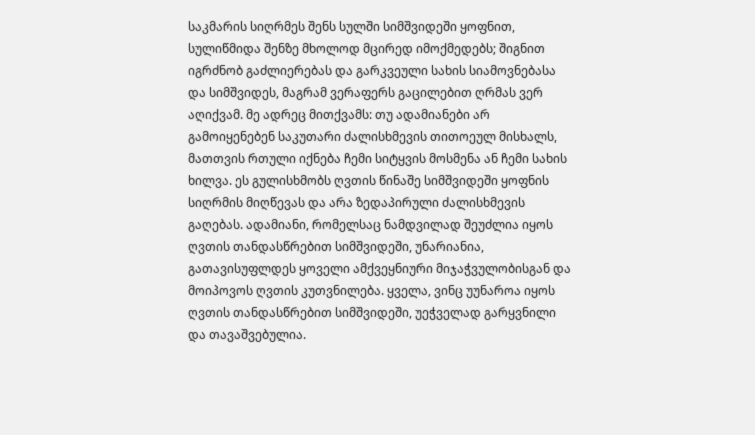საკმარის სიღრმეს შენს სულში სიმშვიდეში ყოფნით, სულიწმიდა შენზე მხოლოდ მცირედ იმოქმედებს; შიგნით იგრძნობ გაძლიერებას და გარკვეული სახის სიამოვნებასა და სიმშვიდეს, მაგრამ ვერაფერს გაცილებით ღრმას ვერ აღიქვამ. მე ადრეც მითქვამს: თუ ადამიანები არ გამოიყენებენ საკუთარი ძალისხმევის თითოეულ მისხალს, მათთვის რთული იქნება ჩემი სიტყვის მოსმენა ან ჩემი სახის ხილვა. ეს გულისხმობს ღვთის წინაშე სიმშვიდეში ყოფნის სიღრმის მიღწევას და არა ზედაპირული ძალისხმევის გაღებას. ადამიანი, რომელსაც ნამდვილად შეუძლია იყოს ღვთის თანდასწრებით სიმშვიდეში, უნარიანია, გათავისუფლდეს ყოველი ამქვეყნიური მიჯაჭვულობისგან და მოიპოვოს ღვთის კუთვნილება. ყველა, ვინც უუნაროა იყოს ღვთის თანდასწრებით სიმშვიდეში, უეჭველად გარყვნილი და თავაშვებულია.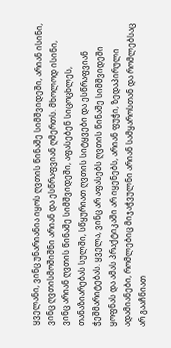ყველანი, ვინც უნარიანია იყოს ღვთის წინაშე სიმშვიდეში, არიან ისინი, ვინც ღვთისმოშიშნი არიან და ესწრაფვიან ღმერთს. მხოლოდ ისინი, ვინც არიან ღვთის წინაშე სიმშვიდეში, აფასებენ სიცოცხლეს, თანაზიარებას სულში, სწყურიათ ღვთის სიტყვები და ესწრაფვიან ჭეშმარიტებას. ყველა, ვინც არ აფასებს ღვთის წინაშე სიმშვიდეში ყოფნას და ამას პრაქტიკაში არ იყენებს, არიან ფუჭი, ზედაპირული ადამიანები, რომლებიც მიჯაჭვულნი არიან სამყაროსთან და რომლებსაც არ გააჩნიათ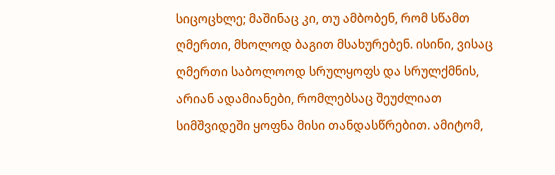სიცოცხლე; მაშინაც კი, თუ ამბობენ, რომ სწამთ ღმერთი, მხოლოდ ბაგით მსახურებენ. ისინი, ვისაც ღმერთი საბოლოოდ სრულყოფს და სრულქმნის, არიან ადამიანები, რომლებსაც შეუძლიათ სიმშვიდეში ყოფნა მისი თანდასწრებით. ამიტომ,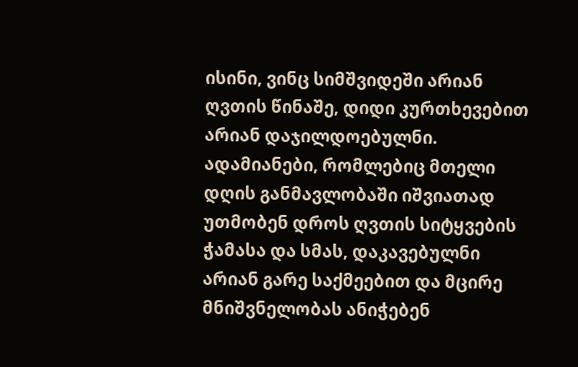ისინი, ვინც სიმშვიდეში არიან ღვთის წინაშე, დიდი კურთხევებით არიან დაჯილდოებულნი. ადამიანები, რომლებიც მთელი დღის განმავლობაში იშვიათად უთმობენ დროს ღვთის სიტყვების ჭამასა და სმას, დაკავებულნი არიან გარე საქმეებით და მცირე მნიშვნელობას ანიჭებენ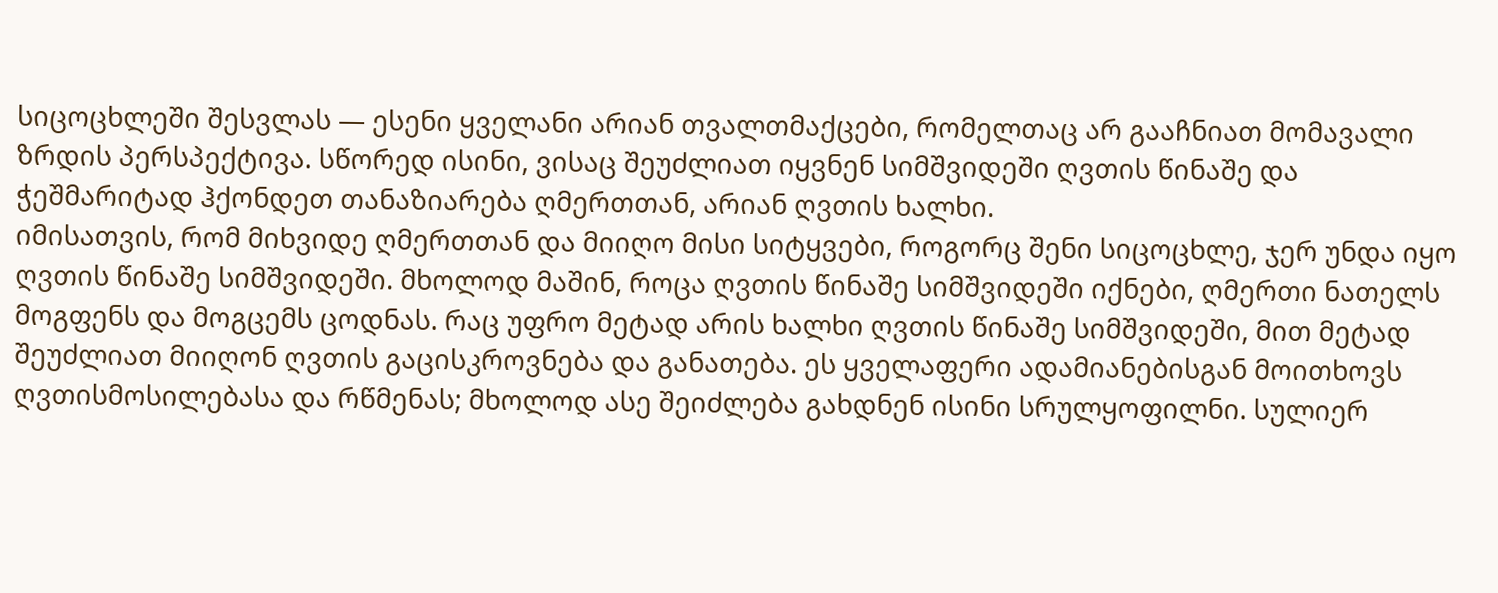სიცოცხლეში შესვლას — ესენი ყველანი არიან თვალთმაქცები, რომელთაც არ გააჩნიათ მომავალი ზრდის პერსპექტივა. სწორედ ისინი, ვისაც შეუძლიათ იყვნენ სიმშვიდეში ღვთის წინაშე და ჭეშმარიტად ჰქონდეთ თანაზიარება ღმერთთან, არიან ღვთის ხალხი.
იმისათვის, რომ მიხვიდე ღმერთთან და მიიღო მისი სიტყვები, როგორც შენი სიცოცხლე, ჯერ უნდა იყო ღვთის წინაშე სიმშვიდეში. მხოლოდ მაშინ, როცა ღვთის წინაშე სიმშვიდეში იქნები, ღმერთი ნათელს მოგფენს და მოგცემს ცოდნას. რაც უფრო მეტად არის ხალხი ღვთის წინაშე სიმშვიდეში, მით მეტად შეუძლიათ მიიღონ ღვთის გაცისკროვნება და განათება. ეს ყველაფერი ადამიანებისგან მოითხოვს ღვთისმოსილებასა და რწმენას; მხოლოდ ასე შეიძლება გახდნენ ისინი სრულყოფილნი. სულიერ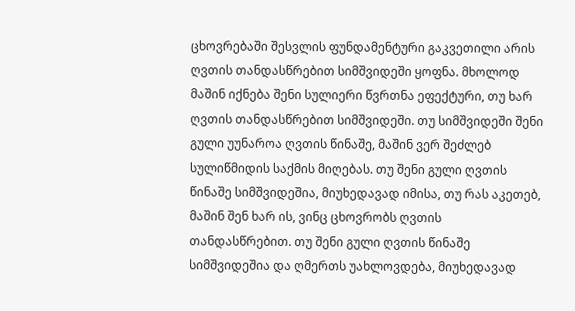ცხოვრებაში შესვლის ფუნდამენტური გაკვეთილი არის ღვთის თანდასწრებით სიმშვიდეში ყოფნა. მხოლოდ მაშინ იქნება შენი სულიერი წვრთნა ეფექტური, თუ ხარ ღვთის თანდასწრებით სიმშვიდეში. თუ სიმშვიდეში შენი გული უუნაროა ღვთის წინაშე, მაშინ ვერ შეძლებ სულიწმიდის საქმის მიღებას. თუ შენი გული ღვთის წინაშე სიმშვიდეშია, მიუხედავად იმისა, თუ რას აკეთებ, მაშინ შენ ხარ ის, ვინც ცხოვრობს ღვთის თანდასწრებით. თუ შენი გული ღვთის წინაშე სიმშვიდეშია და ღმერთს უახლოვდება, მიუხედავად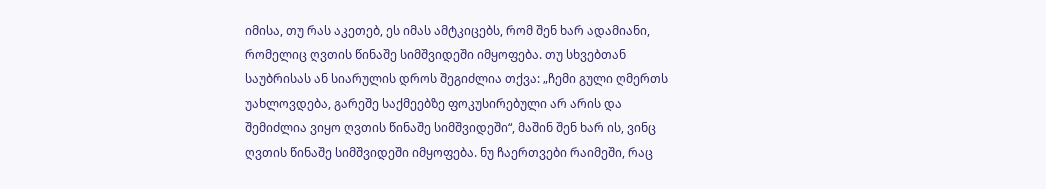იმისა, თუ რას აკეთებ, ეს იმას ამტკიცებს, რომ შენ ხარ ადამიანი, რომელიც ღვთის წინაშე სიმშვიდეში იმყოფება. თუ სხვებთან საუბრისას ან სიარულის დროს შეგიძლია თქვა: „ჩემი გული ღმერთს უახლოვდება, გარეშე საქმეებზე ფოკუსირებული არ არის და შემიძლია ვიყო ღვთის წინაშე სიმშვიდეში“, მაშინ შენ ხარ ის, ვინც ღვთის წინაშე სიმშვიდეში იმყოფება. ნუ ჩაერთვები რაიმეში, რაც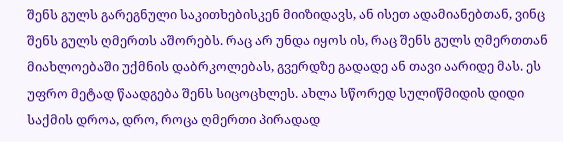შენს გულს გარეგნული საკითხებისკენ მიიზიდავს, ან ისეთ ადამიანებთან, ვინც შენს გულს ღმერთს აშორებს. რაც არ უნდა იყოს ის, რაც შენს გულს ღმერთთან მიახლოებაში უქმნის დაბრკოლებას, გვერდზე გადადე ან თავი აარიდე მას. ეს უფრო მეტად წაადგება შენს სიცოცხლეს. ახლა სწორედ სულიწმიდის დიდი საქმის დროა, დრო, როცა ღმერთი პირადად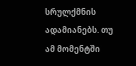სრულქმნის ადამიანებს. თუ ამ მომენტში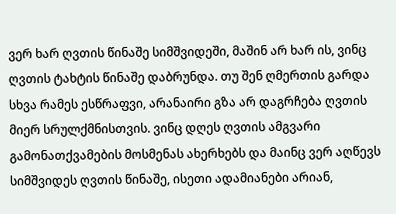ვერ ხარ ღვთის წინაშე სიმშვიდეში, მაშინ არ ხარ ის, ვინც ღვთის ტახტის წინაშე დაბრუნდა. თუ შენ ღმერთის გარდა სხვა რამეს ესწრაფვი, არანაირი გზა არ დაგრჩება ღვთის მიერ სრულქმნისთვის. ვინც დღეს ღვთის ამგვარი გამონათქვამების მოსმენას ახერხებს და მაინც ვერ აღწევს სიმშვიდეს ღვთის წინაშე, ისეთი ადამიანები არიან,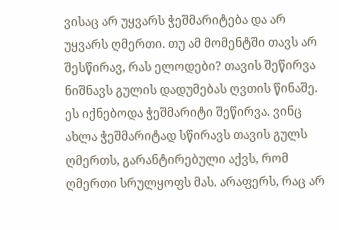ვისაც არ უყვარს ჭეშმარიტება და არ უყვარს ღმერთი. თუ ამ მომენტში თავს არ შესწირავ, რას ელოდები? თავის შეწირვა ნიშნავს გულის დადუმებას ღვთის წინაშე. ეს იქნებოდა ჭეშმარიტი შეწირვა. ვინც ახლა ჭეშმარიტად სწირავს თავის გულს ღმერთს, გარანტირებული აქვს, რომ ღმერთი სრულყოფს მას. არაფერს, რაც არ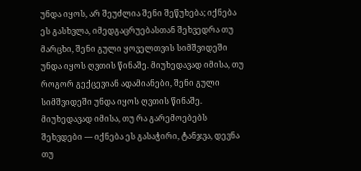უნდა იყოს, არ შეუძლია შენი შეწუხება; იქნება ეს გასხვლა, იმედგაცრუებასთან შეხვედრა თუ მარცხი, შენი გული ყოველთვის სიმშვიდეში უნდა იყოს ღვთის წინაშე. მიუხედავად იმისა, თუ როგორ გექცევიან ადამიანები, შენი გული სიმშვიდეში უნდა იყოს ღვთის წინაშე. მიუხედავად იმისა, თუ რა გარემოებებს შეხვდები — იქნება ეს გასაჭირი, ტანჯვა, დევნა თუ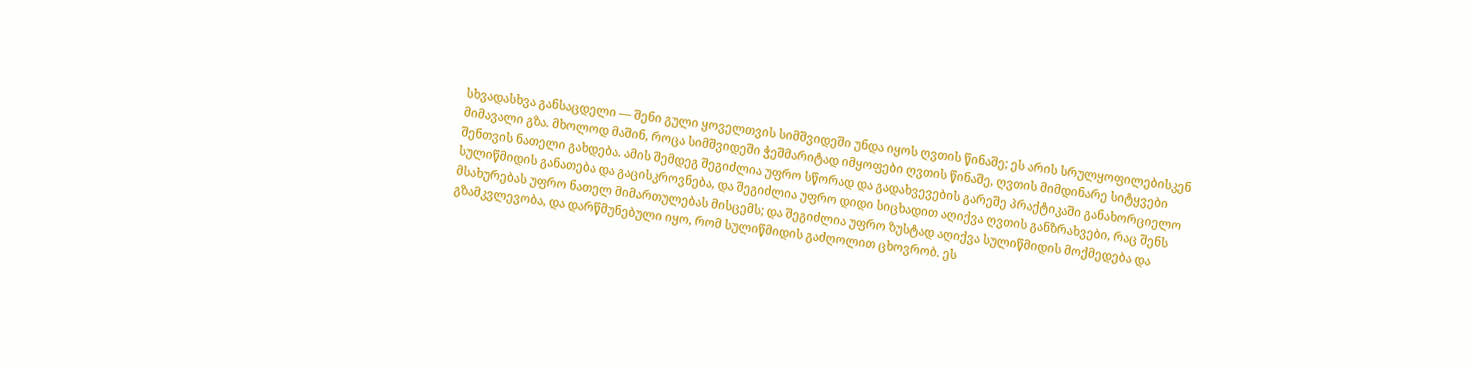სხვადასხვა განსაცდელი — შენი გული ყოველთვის სიმშვიდეში უნდა იყოს ღვთის წინაშე; ეს არის სრულყოფილებისკენ მიმავალი გზა. მხოლოდ მაშინ, როცა სიმშვიდეში ჭეშმარიტად იმყოფები ღვთის წინაშე, ღვთის მიმდინარე სიტყვები შენთვის ნათელი გახდება. ამის შემდეგ შეგიძლია უფრო სწორად და გადახვევების გარეშე პრაქტიკაში განახორციელო სულიწმიდის განათება და გაცისკროვნება, და შეგიძლია უფრო დიდი სიცხადით აღიქვა ღვთის განზრახვები, რაც შენს მსახურებას უფრო ნათელ მიმართულებას მისცემს; და შეგიძლია უფრო ზუსტად აღიქვა სულიწმიდის მოქმედება და გზამკვლევობა, და დარწმუნებული იყო, რომ სულიწმიდის გაძღოლით ცხოვრობ. ეს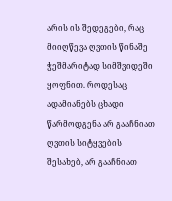არის ის შედეგები, რაც მიიღწევა ღვთის წინაშე ჭეშმარიტად სიმშვიდეში ყოფნით. როდესაც ადამიანებს ცხადი წარმოდგენა არ გააჩნიათ ღვთის სიტყვების შესახებ, არ გააჩნიათ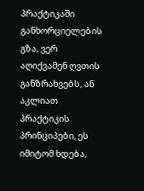პრაქტიკაში განხორციელების გზა, ვერ აღიქვამენ ღვთის განზრახვებს, ან აკლიათ პრაქტიკის პრინციპები, ეს იმიტომ ხდება,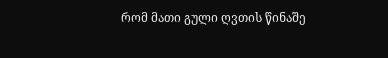რომ მათი გული ღვთის წინაშე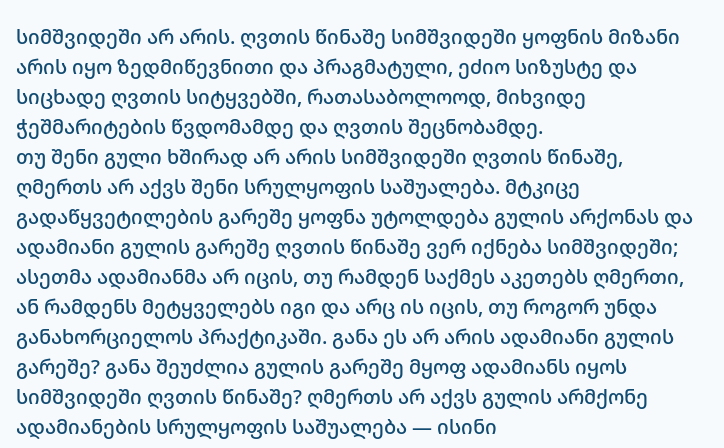სიმშვიდეში არ არის. ღვთის წინაშე სიმშვიდეში ყოფნის მიზანი არის იყო ზედმიწევნითი და პრაგმატული, ეძიო სიზუსტე და სიცხადე ღვთის სიტყვებში, რათასაბოლოოდ, მიხვიდე ჭეშმარიტების წვდომამდე და ღვთის შეცნობამდე.
თუ შენი გული ხშირად არ არის სიმშვიდეში ღვთის წინაშე, ღმერთს არ აქვს შენი სრულყოფის საშუალება. მტკიცე გადაწყვეტილების გარეშე ყოფნა უტოლდება გულის არქონას და ადამიანი გულის გარეშე ღვთის წინაშე ვერ იქნება სიმშვიდეში; ასეთმა ადამიანმა არ იცის, თუ რამდენ საქმეს აკეთებს ღმერთი, ან რამდენს მეტყველებს იგი და არც ის იცის, თუ როგორ უნდა განახორციელოს პრაქტიკაში. განა ეს არ არის ადამიანი გულის გარეშე? განა შეუძლია გულის გარეშე მყოფ ადამიანს იყოს სიმშვიდეში ღვთის წინაშე? ღმერთს არ აქვს გულის არმქონე ადამიანების სრულყოფის საშუალება — ისინი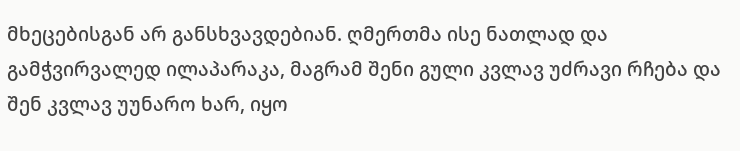მხეცებისგან არ განსხვავდებიან. ღმერთმა ისე ნათლად და გამჭვირვალედ ილაპარაკა, მაგრამ შენი გული კვლავ უძრავი რჩება და შენ კვლავ უუნარო ხარ, იყო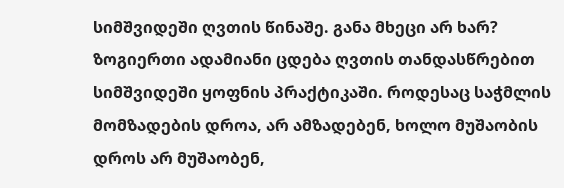სიმშვიდეში ღვთის წინაშე. განა მხეცი არ ხარ? ზოგიერთი ადამიანი ცდება ღვთის თანდასწრებით სიმშვიდეში ყოფნის პრაქტიკაში. როდესაც საჭმლის მომზადების დროა, არ ამზადებენ, ხოლო მუშაობის დროს არ მუშაობენ,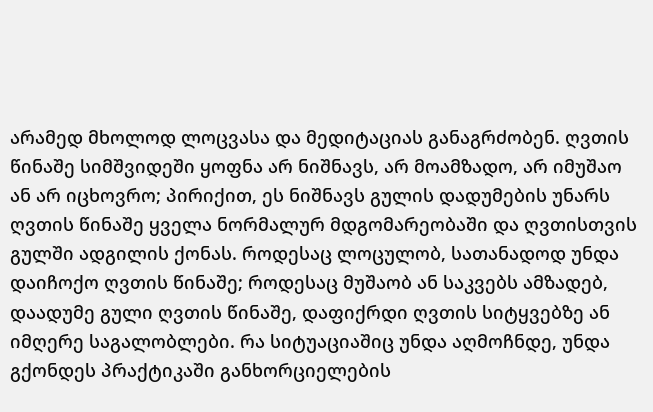არამედ მხოლოდ ლოცვასა და მედიტაციას განაგრძობენ. ღვთის წინაშე სიმშვიდეში ყოფნა არ ნიშნავს, არ მოამზადო, არ იმუშაო ან არ იცხოვრო; პირიქით, ეს ნიშნავს გულის დადუმების უნარს ღვთის წინაშე ყველა ნორმალურ მდგომარეობაში და ღვთისთვის გულში ადგილის ქონას. როდესაც ლოცულობ, სათანადოდ უნდა დაიჩოქო ღვთის წინაშე; როდესაც მუშაობ ან საკვებს ამზადებ, დაადუმე გული ღვთის წინაშე, დაფიქრდი ღვთის სიტყვებზე ან იმღერე საგალობლები. რა სიტუაციაშიც უნდა აღმოჩნდე, უნდა გქონდეს პრაქტიკაში განხორციელების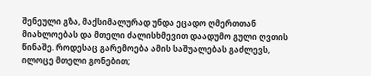შენეული გზა, მაქსიმალურად უნდა ეცადო ღმერთთან მიახლოებას და მთელი ძალისხმევით დაადუმო გული ღვთის წინაშე. როდესაც გარემოება ამის საშუალებას გაძლევს, ილოცე მთელი გონებით;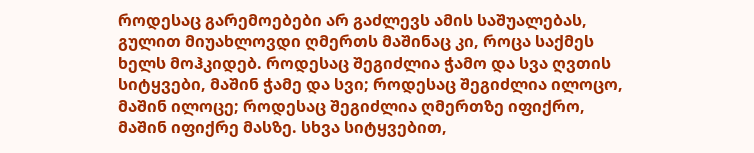როდესაც გარემოებები არ გაძლევს ამის საშუალებას, გულით მიუახლოვდი ღმერთს მაშინაც კი, როცა საქმეს ხელს მოჰკიდებ. როდესაც შეგიძლია ჭამო და სვა ღვთის სიტყვები, მაშინ ჭამე და სვი; როდესაც შეგიძლია ილოცო, მაშინ ილოცე; როდესაც შეგიძლია ღმერთზე იფიქრო, მაშინ იფიქრე მასზე. სხვა სიტყვებით,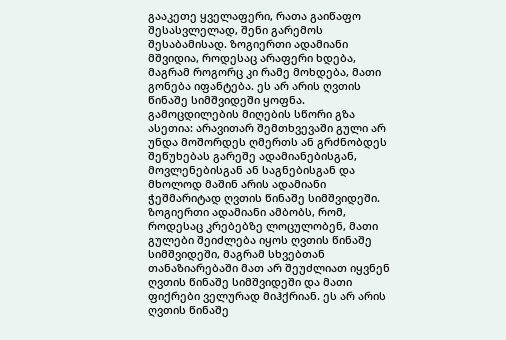გააკეთე ყველაფერი, რათა გაიწაფო შესასვლელად, შენი გარემოს შესაბამისად. ზოგიერთი ადამიანი მშვიდია, როდესაც არაფერი ხდება, მაგრამ როგორც კი რამე მოხდება, მათი გონება იფანტება. ეს არ არის ღვთის წინაშე სიმშვიდეში ყოფნა. გამოცდილების მიღების სწორი გზა ასეთია: არავითარ შემთხვევაში გული არ უნდა მოშორდეს ღმერთს ან გრძნობდეს შეწუხებას გარეშე ადამიანებისგან, მოვლენებისგან ან საგნებისგან და მხოლოდ მაშინ არის ადამიანი ჭეშმარიტად ღვთის წინაშე სიმშვიდეში. ზოგიერთი ადამიანი ამბობს, რომ, როდესაც კრებებზე ლოცულობენ, მათი გულები შეიძლება იყოს ღვთის წინაშე სიმშვიდეში, მაგრამ სხვებთან თანაზიარებაში მათ არ შეუძლიათ იყვნენ ღვთის წინაშე სიმშვიდეში და მათი ფიქრები ველურად მიჰქრიან. ეს არ არის ღვთის წინაშე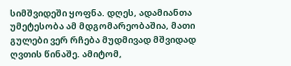სიმშვიდეში ყოფნა. დღეს, ადამიანთა უმეტესობა ამ მდგომარეობაშია, მათი გულები ვერ რჩება მუდმივად მშვიდად ღვთის წინაშე. ამიტომ,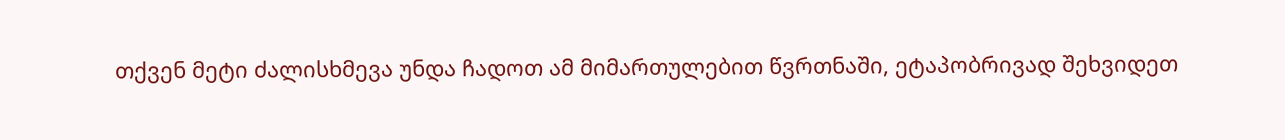თქვენ მეტი ძალისხმევა უნდა ჩადოთ ამ მიმართულებით წვრთნაში, ეტაპობრივად შეხვიდეთ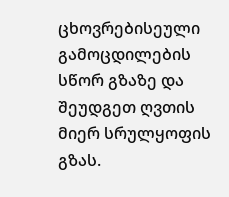ცხოვრებისეული გამოცდილების სწორ გზაზე და შეუდგეთ ღვთის მიერ სრულყოფის გზას.